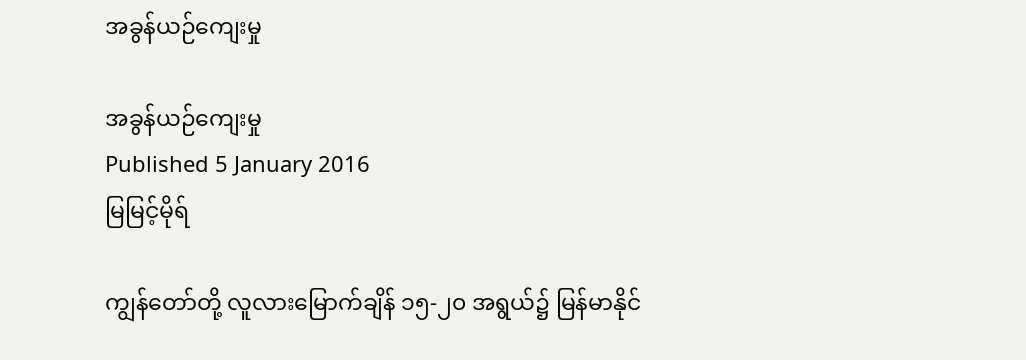အခွန်ယဉ်ကျေးမှု

အခွန်ယဉ်ကျေးမှု
Published 5 January 2016
မြမြင့်မိုရ်

ကျွန်တော်တို့ လူလားမြောက်ချိန် ၁၅-၂၀ အရွယ်၌ မြန်မာနိုင်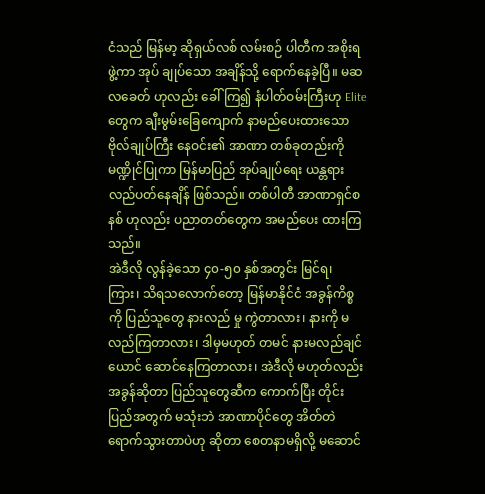ငံသည် မြန်မာ့ ဆိုရှယ်လစ် လမ်းစဉ် ပါတီက အစိုးရဖွဲ့ကာ အုပ် ချုပ်သော အချိန်သို့ ရောက်နေခဲ့ပြီ။ မဆလခေတ် ဟုလည်း ခေါ်ကြ၍ နံပါတ်ဝမ်းကြီးဟု Elite တွေက ချီးမွမ်းခြေကျောက် နာမည်ပေးထားသော ဗိုလ်ချုပ်ကြီး နေဝင်း၏ အာဏာ တစ်ခုတည်းကို မဏ္ဍိုင်ပြုကာ မြန်မာပြည် အုပ်ချုပ်ရေး ယန္တရား လည်ပတ်နေချိန် ဖြစ်သည်။ တစ်ပါတီ အာဏာရှင်စနစ် ဟုလည်း ပညာတတ်တွေက အမည်ပေး ထားကြသည်။
အဲဒီလို လွန်ခဲ့သော ၄၀-၅၀ နှစ်အတွင်း မြင်ရ၊ ကြား၊ သိရသလောက်တော့ မြန်မာနိုင်ငံ အခွန်ကိစ္စကို ပြည်သူတွေ နားလည် မှု ကွဲတာလား၊ နားကို မလည်ကြတာလား၊ ဒါမှမဟုတ် တမင် နားမလည်ချင်ယောင် ဆောင်နေကြတာလား၊ အဲဒီလို မဟုတ်လည်း အခွန်ဆိုတာ ပြည်သူတွေဆီက ကောက်ပြီး တိုင်းပြည်အတွက် မသုံးဘဲ အာဏာပိုင်တွေ အိတ်တဲ ရောက်သွားတာပဲဟု ဆိုတာ စေတနာမရှိလို့ မဆောင်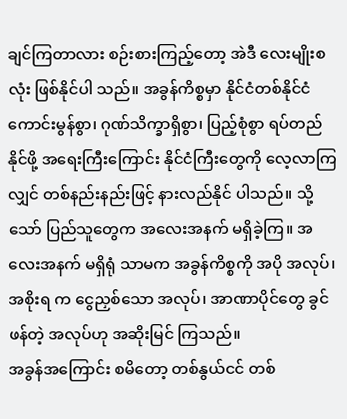ချင်ကြတာလား စဉ်းစားကြည့်တော့ အဲဒီ လေးမျိုးစလုံး ဖြစ်နိုင်ပါ သည်။ အခွန်ကိစ္စမှာ နိုင်ငံတစ်နိုင်ငံ ကောင်းမွန်စွာ၊ ဂုဏ်သိက္ခာရှိစွာ၊ ပြည့်စုံစွာ ရပ်တည်နိုင်ဖို့ အရေးကြီးကြောင်း နိုင်ငံကြီးတွေကို လေ့လာကြလျှင် တစ်နည်းနည်းဖြင့် နားလည်နိုင် ပါသည်။ သို့သော် ပြည်သူတွေက အလေးအနက် မရှိခဲ့ကြ။ အလေးအနက် မရှိရုံ သာမက အခွန်ကိစ္စကို အပို အလုပ်၊ အစိုးရ က ငွေညှစ်သော အလုပ်၊ အာဏာပိုင်တွေ ခွင်ဖန်တဲ့ အလုပ်ဟု အဆိုးမြင် ကြသည်။
အခွန်အကြောင်း စမိတော့ တစ်နွယ်ငင် တစ်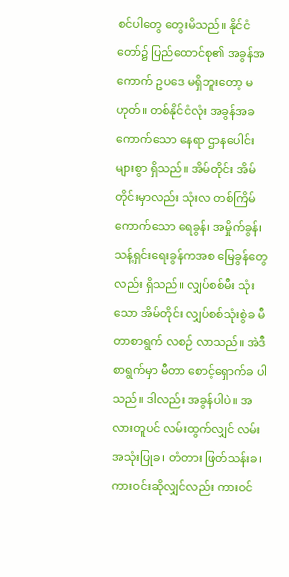စင်ပါတွေ တွေးမိသည်။ နိုင်ငံတော်၌ ပြည်ထောင်စု၏ အခွန်အကောက် ဥပဒေ မရှိဘူးတော့ မဟုတ်။ တစ်နိုင်ငံလုံး အခွန်အခ ကောက်သော နေရာ ဌာနပေါင်း များစွာ ရှိသည်။ အိမ်တိုင်း အိမ်တိုင်းမှာလည်း သုံးလ တစ်ကြိမ် ကောက်သော ရေခွန်၊ အမှိုက်ခွန်၊ သန့်ရှင်းရေးခွန်ကအစ မြေခွန်တွေလည်း ရှိသည်။ လျှပ်စစ်မီး သုံးသော အိမ်တိုင်း လျှပ်စစ်သုံးစွဲခ မီတာစာရွက် လစဉ် လာသည်။ အဲဒီ စာရွက်မှာ မီတာ စောင့်ရှောက်ခ ပါ သည်။ ဒါလည်း အခွန်ပါပဲ။ အလားတူပင် လမ်းထွက်လျှင် လမ်းအသုံးပြုခ၊ တံတား ဖြတ်သန်းခ၊ ကားဝင်းဆိုလျှင်လည်း ကားဝင်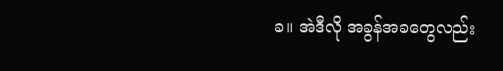ခ။ အဲဒီလို အခွန်အခတွေလည်း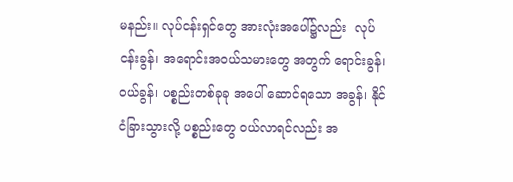မနည်း။ လုပ်ငန်းရှင်တွေ အားလုံးအပေါ်၌လည်း  လုပ်ငန်းခွန်၊ အရောင်းအဝယ်သမားတွေ အတွက် ရောင်းခွန်၊ ဝယ်ခွန်၊ ပစ္စည်းတစ်ခုခု အပေါ် ဆောင်ရသော အခွန်၊ နိုင်ငံခြားသွားလို့ ပစ္စည်းတွေ ဝယ်လာရင်လည်း အ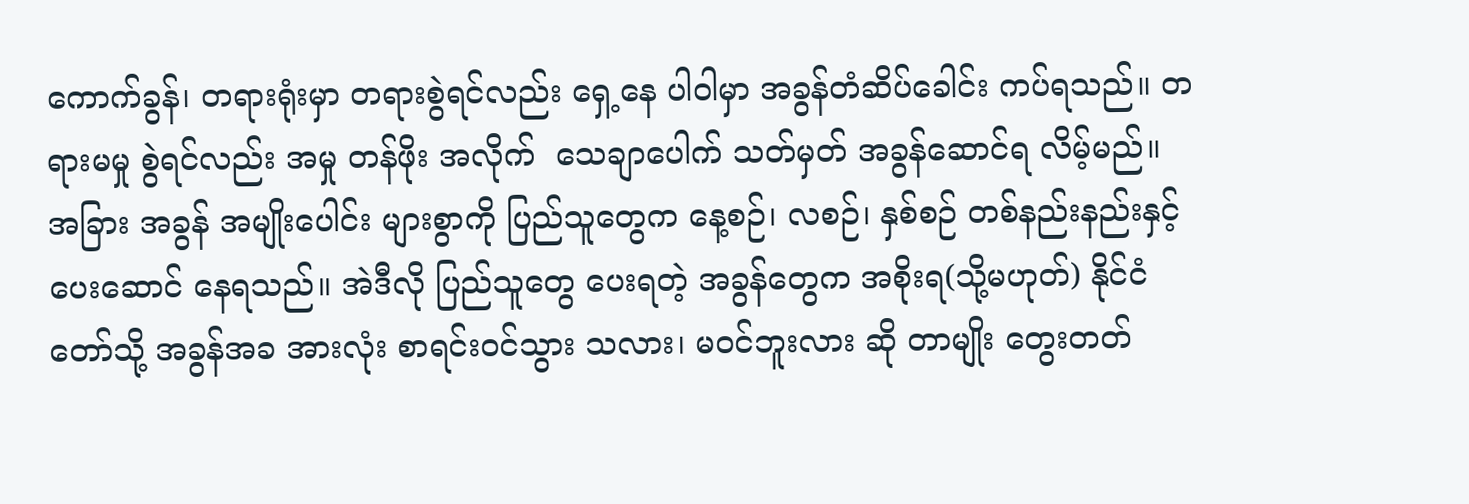ကောက်ခွန်၊ တရားရုံးမှာ တရားစွဲရင်လည်း ရှေ့နေ ပါဝါမှာ အခွန်တံဆိပ်ခေါင်း ကပ်ရသည်။ တရားမမှု စွဲရင်လည်း အမှု တန်ဖိုး အလိုက်  သေချာပေါက် သတ်မှတ် အခွန်ဆောင်ရ လိမ့်မည်။ အခြား အခွန် အမျိုးပေါင်း များစွာကို ပြည်သူတွေက နေ့စဉ်၊ လစဉ်၊ နှစ်စဉ် တစ်နည်းနည်းနှင့် ပေးဆောင် နေရသည်။ အဲဒီလို ပြည်သူတွေ ပေးရတဲ့ အခွန်တွေက အစိုးရ(သို့မဟုတ်) နိုင်ငံတော်သို့ အခွန်အခ အားလုံး စာရင်းဝင်သွား သလား၊ မဝင်ဘူးလား ဆို တာမျိုး တွေးတတ်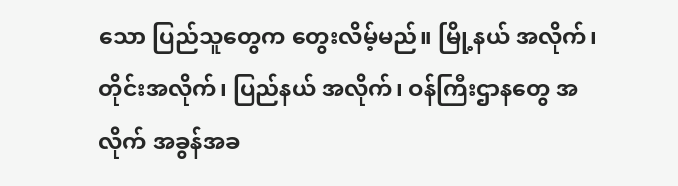သော ပြည်သူတွေက တွေးလိမ့်မည်။ မြို့နယ် အလိုက်၊ တိုင်းအလိုက်၊ ပြည်နယ် အလိုက်၊ ဝန်ကြီးဌာနတွေ အလိုက် အခွန်အခ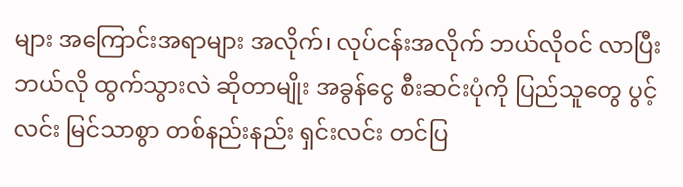များ အကြောင်းအရာများ အလိုက်၊ လုပ်ငန်းအလိုက် ဘယ်လိုဝင် လာပြီး ဘယ်လို ထွက်သွားလဲ ဆိုတာမျိုး အခွန်ငွေ စီးဆင်းပုံကို ပြည်သူတွေ ပွင့်လင်း မြင်သာစွာ တစ်နည်းနည်း ရှင်းလင်း တင်ပြ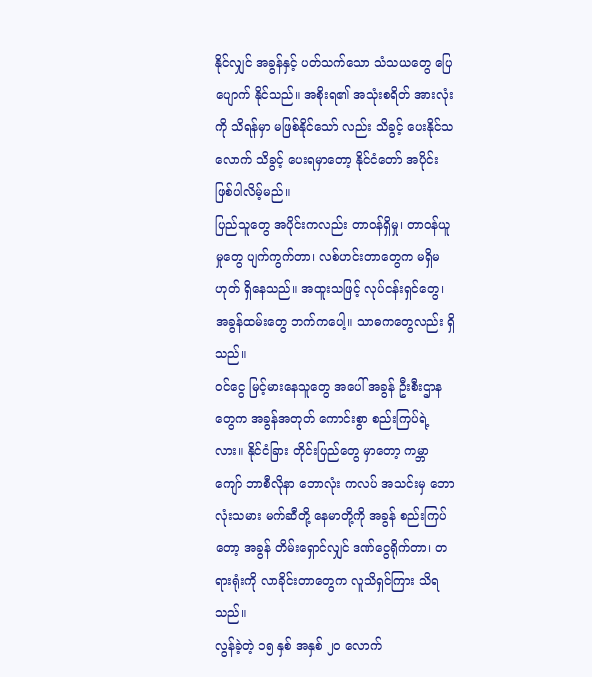နိုင်လျှင် အခွန်နှင့် ပတ်သက်သော သံသယတွေ ပြေပျောက် နိုင်သည်။ အစိုးရ၏ အသုံးစရိတ် အားလုံးကို သိရန်မှာ မဖြစ်နိုင်သော် လည်း သိခွင့် ပေးနိုင်သလောက် သိခွင့် ပေးရမှာတော့ နိုင်ငံတော် အပိုင်း ဖြစ်ပါလိမ့်မည်။
ပြည်သူတွေ အပိုင်းကလည်း တာဝန်ရှိမှု၊ တာဝန်ယူမှုတွေ ပျက်ကွက်တာ၊ လစ်ဟင်းတာတွေက မရှိမဟုတ် ရှိနေသည်။ အထူးသဖြင့် လုပ်ငန်းရှင်တွေ၊ အခွန်ထမ်းတွေ ဘက်ကပေါ့။ သာဓကတွေလည်း ရှိသည်။
ဝင်ငွေ မြင့်မားနေသူတွေ အပေါ် အခွန် ဦးစီးဌာနတွေက အခွန်အတုတ် ကောင်းစွာ စည်းကြပ်ရဲ့လား။ နိုင်ငံခြား တိုင်းပြည်တွေ မှာတော့ ကမ္ဘာကျော် ဘာစီလိုနာ ဘောလုံး ကလပ် အသင်းမှ ဘောလုံးသမား မက်ဆီတို့ နေမာတို့ကို အခွန် စည်းကြပ်တော့ အခွန် တိမ်းရှောင်လျှင် ဒဏ်ငွေရိုက်တာ၊ တရားရုံးကို လာခိုင်းတာတွေက လူသိရှင်ကြား သိရသည်။
လွန်ခဲ့တဲ့ ၁၅ နှစ် အနှစ် ၂၀ လောက်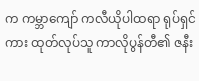က ကမ္ဘာကျော် ကလီယိုပါထရာ ရုပ်ရှင်ကား ထုတ်လုပ်သူ ကာလိုပွန်တီ၏ ဇနီး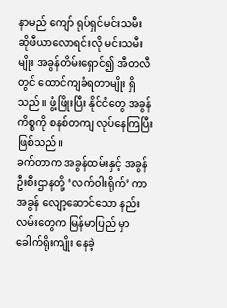နာမည် ကျော် ရုပ်ရှင်မင်းသမီး ဆိုဖီယာလောရင်းလို မင်းသမီးမျိုး အခွန်တိမ်းရှောင်၍ အီတလီ တွင် ထောင်ကျခံရတာမျိုး ရှိသည်။ ဖွံ့ဖြိုးပြီး နိုင်ငံတွေ အခွန် ကိစ္စကို စနစ်တကျ လုပ်နေကြပြီး ဖြစ်သည်။
ခက်တာက အခွန်ထမ်းနှင့် အခွန် ဦးစီးဌာနတို့ ‘လက်ဝါးရိုက်’ ကာ အခွန် လျော့ဆောင်သော နည်းလမ်းတွေက မြန်မာပြည် မှာ ခေါက်ရိုးကျိုး နေခဲ့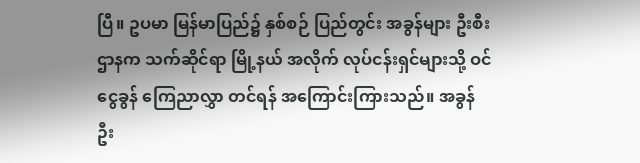ပြီ။ ဥပမာ မြန်မာပြည်၌ နှစ်စဉ် ပြည်တွင်း အခွန်များ ဦးစီးဌာနက သက်ဆိုင်ရာ မြို့နယ် အလိုက် လုပ်ငန်းရှင်များသို့ ဝင်ငွေခွန် ကြေညာလွှာ တင်ရန် အကြောင်းကြားသည်။ အခွန် ဦး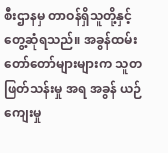စီးဌာနမှ တာဝန်ရှိသူတို့နှင့် တွေ့ဆုံရသည်။ အခွန်ထမ်း တော်တော်များများက သူတ ဖြတ်သန်းမှု အရ အခွန် ယဉ်ကျေးမှု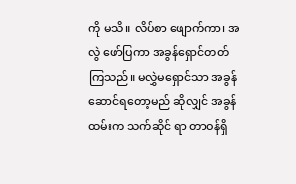ကို မသိ။ လိပ်စာ ဖျောက်ကာ၊ အလွဲ ဖော်ပြကာ အခွန်ရှောင်တတ် ကြသည်။ မလွှဲမရှောင်သာ အခွန်ဆောင်ရတော့မည် ဆိုလျှင် အခွန်ထမ်းက သက်ဆိုင် ရာ တာဝန်ရှိ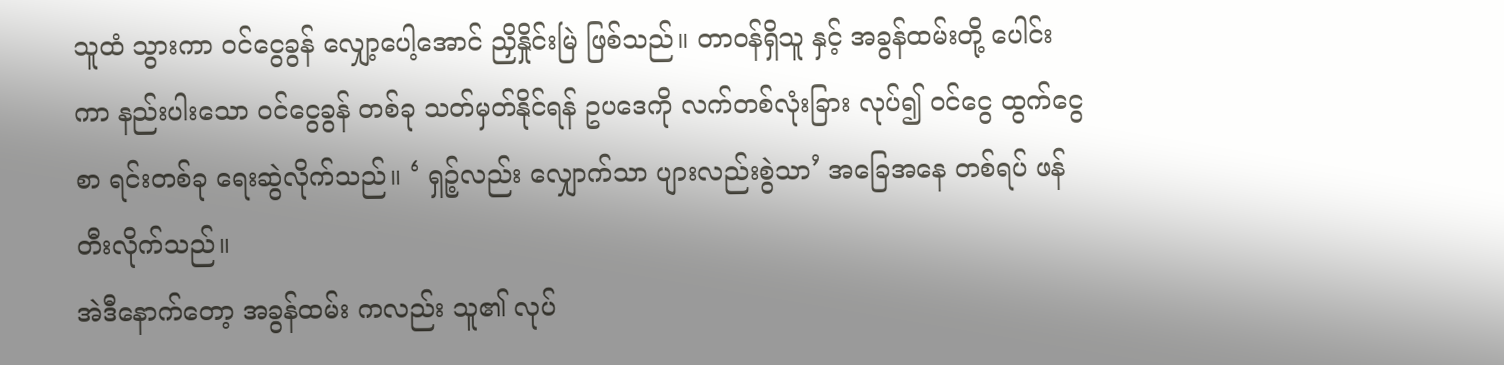သူထံ သွားကာ ဝင်ငွေခွန် လျှော့ပေါ့အောင် ညှိနှိုင်းမြဲ ဖြစ်သည်။ တာဝန်ရှိသူ နှင့် အခွန်ထမ်းတို့ ပေါင်းကာ နည်းပါးသော ဝင်ငွေခွန် တစ်ခု သတ်မှတ်နိုင်ရန် ဥပဒေကို လက်တစ်လုံးခြား လုပ်၍ ဝင်ငွေ ထွက်ငွေ စာ ရင်းတစ်ခု ရေးဆွဲလိုက်သည်။ ‘ ရှဉ့်လည်း လျှောက်သာ ပျားလည်းစွဲသာ’ အခြေအနေ တစ်ရပ် ဖန်တီးလိုက်သည်။
အဲဒီနောက်တော့ အခွန်ထမ်း ကလည်း သူ၏ လုပ်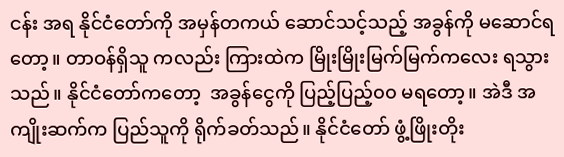ငန်း အရ နိုင်ငံတော်ကို အမှန်တကယ် ဆောင်သင့်သည့် အခွန်ကို မဆောင်ရတော့။ တာဝန်ရှိသူ ကလည်း ကြားထဲက မြိုးမြိုးမြက်မြက်ကလေး ရသွားသည်။ နိုင်ငံတော်ကတော့  အခွန်ငွေကို ပြည့်ပြည့်၀၀ မရတော့။ အဲဒီ အကျိုးဆက်က ပြည်သူကို ရိုက်ခတ်သည်။ နိုင်ငံတော် ဖွံ့ဖြိုးတိုး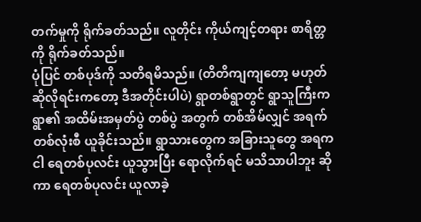တက်မှုကို ရိုက်ခတ်သည်။ လူတိုင်း ကိုယ်ကျင့်တရား စာရိတ္တကို ရိုက်ခတ်သည်။
ပုံပြင် တစ်ပုဒ်ကို သတိရမိသည်။ (တိတိကျကျတော့ မဟုတ် ဆိုလိုရင်းကတော့ ဒီအတိုင်းပါပဲ) ရွာတစ်ရွာတွင် ရွာသူကြီးက ရွာ၏ အထိမ်းအမှတ်ပွဲ တစ်ပွဲ အတွက် တစ်အိမ်လျှင် အရက် တစ်လုံးစီ ယူခိုင်းသည်။ ရွာသားတွေက အခြားသူတွေ အရက ငါ ရေတစ်ပုလင်း ယူသွားပြီး ရောလိုက်ရင် မသိသာပါဘူး ဆိုကာ ရေတစ်ပုလင်း ယူလာခဲ့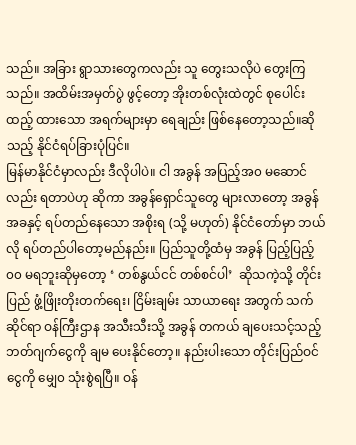သည်။ အခြား ရွာသားတွေကလည်း သူ တွေးသလိုပဲ တွေးကြသည်။ အထိမ်းအမှတ်ပွဲ ဖွင့်တော့ အိုးတစ်လုံးထဲတွင် စုပေါင်းထည့် ထားသော အရက်များမှာ ရေချည်း ဖြစ်နေတော့သည်။ဆိုသည့် နိုင်ငံရပ်ခြားပုံပြင်။
မြန်မာနိုင်ငံမှာလည်း ဒီလိုပါပဲ။ ငါ အခွန် အပြည့်အ၀ မဆောင်လည်း ရတာပဲဟု ဆိုကာ အခွန်ရှောင်သူတွေ များလာတော့ အခွန်အခနှင့် ရပ်တည်နေသော အစိုးရ (သို့ မဟုတ်) နိုင်ငံတော်မှာ ဘယ်လို ရပ်တည်ပါတော့မည်နည်း။ ပြည်သူတို့ထံမှ အခွန် ပြည့်ပြည့်၀၀ မရဘူးဆိုမှတော့ ‘ တစ်နွယ်ငင် တစ်စင်ပါ’  ဆိုသကဲ့သို့ တိုင်းပြည် ဖွံ့ဖြိုးတိုးတက်ရေး၊ ငြိမ်းချမ်း သာယာရေး အတွက် သက်ဆိုင်ရာ ဝန်ကြီးဌာန အသီးသီးသို့ အခွန် တကယ် ချပေးသင့်သည့် ဘတ်ဂျက်ငွေကို ချမ ပေးနိုင်တော့။ နည်းပါးသော တိုင်းပြည်ဝင်ငွေကို မျှေ၀ သုံးစွဲရပြီ။ ဝန်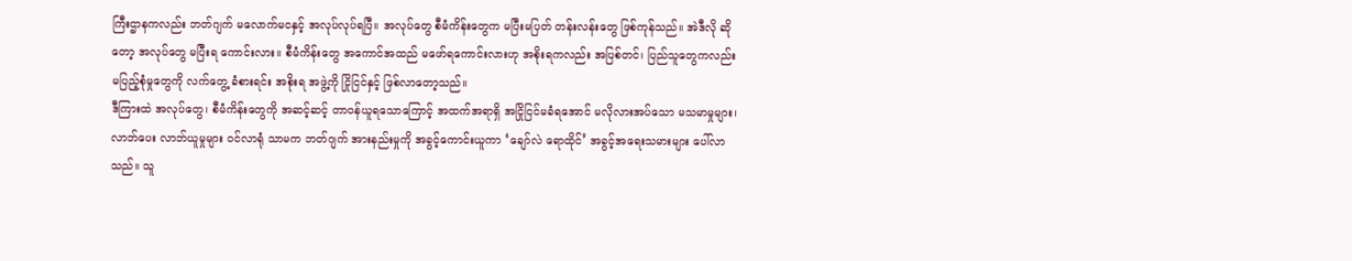ကြီးဌာနကလည်း ဘတ်ဂျက် မလောက်မငနှင့် အလုပ်လုပ်ရပြီ။ အလုပ်တွေ စီမံကိန်းတွေက မပြီးမပြတ် တန်းလန်းတွေ ဖြစ်ကုန်သည်။ အဲဒီလို ဆိုတော့ အလုပ်တွေ မပြီးရ ကောင်းလား။ စီမံကိန်းတွေ အကောင်အထည် မဖော်ရကောင်းလားဟု အစိုးရကလည်း အပြစ်တင်၊ ပြည်သူတွေကလည်း မပြည့်စုံမှုတွေကို လက်တွေ့ ခံစားရင်း အစိုးရ အဖွဲ့ကို ငြိုငြင်နှင့် ဖြစ်လာတော့သည်။
ဒီကြားထဲ အလုပ်တွေ၊ စီမံကိန်းတွေကို အဆင့်ဆင့် တာဝန်ယူရသောကြောင့် အထက်အရာရှိ အငြိုငြင်မခံရအောင် မလိုလားအပ်သော မသမာမှုများ၊ လာဘ်ပေး လာဘ်ယူမှုများ ဝင်လာရုံ သာမက ဘတ်ဂျက် အားနည်းမှုကို အခွင့်ကောင်းယူကာ ‘ချော်လဲ ရောထိုင်’ အခွင့်အရေးသမားများ ပေါ်လာသည်။ သူ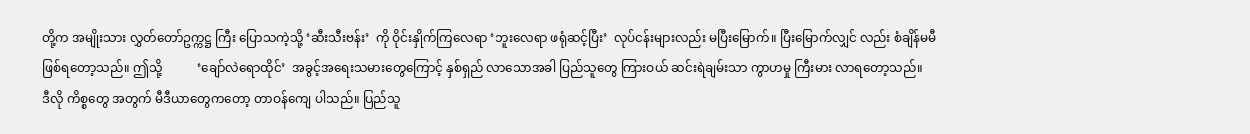တို့က အမျိုးသား လွှတ်တော်ဥက္ကဋ္ဌ ကြီး ပြောသကဲ့သို့ ‘ဆီးသီးဗန်း’  ကို ဝိုင်းနှိုက်ကြလေရာ ‘ဘူးလေရာ ဖရုံဆင့်ပြီး’  လုပ်ငန်းများလည်း မပြီးမြောက်။ ပြီးမြောက်လျှင် လည်း စံချိန်မမီ ဖြစ်ရတော့သည်။ ဤသို့           ‘ချော်လဲရောထိုင်’  အခွင့်အရေးသမားတွေကြောင့် နှစ်ရှည် လာသောအခါ ပြည်သူတွေ ကြားဝယ် ဆင်းရဲချမ်းသာ ကွာဟမှု ကြီးမား လာရတော့သည်။
ဒီလို ကိစ္စတွေ အတွက် မီဒီယာတွေကတော့ တာဝန်ကျေ ပါသည်။ ပြည်သူ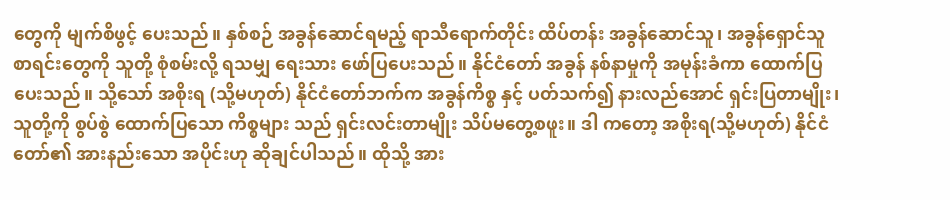တွေကို မျက်စိဖွင့် ပေးသည်။ နှစ်စဉ် အခွန်ဆောင်ရမည့် ရာသီရောက်တိုင်း ထိပ်တန်း အခွန်ဆောင်သူ၊ အခွန်ရှောင်သူ စာရင်းတွေကို သူတို့ စုံစမ်းလို့ ရသမျှ ရေးသား ဖော်ပြပေးသည်။ နိုင်ငံတော် အခွန် နစ်နာမှုကို အမုန်းခံကာ ထောက်ပြ ပေးသည်။ သို့သော် အစိုးရ (သို့မဟုတ်) နိုင်ငံတော်ဘက်က အခွန်ကိစ္စ နှင့် ပတ်သက်၍ နားလည်အောင် ရှင်းပြတာမျိုး၊ သူတို့ကို စွပ်စွဲ ထောက်ပြသော ကိစ္စများ သည် ရှင်းလင်းတာမျိုး သိပ်မတွေ့စဖူး။ ဒါ ကတော့ အစိုးရ(သို့မဟုတ်) နိုင်ငံတော်၏ အားနည်းသော အပိုင်းဟု ဆိုချင်ပါသည်။ ထိုသို့ အား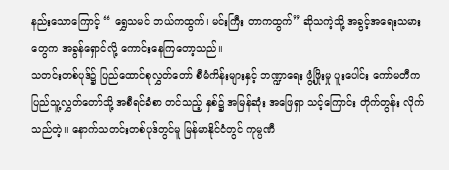နည်းသောကြောင့် “ ရွှေသမင် ဘယ်ကထွက်၊ မင်းကြီး တာကထွက်” ဆိုသကဲ့သို့ အခွင့်အရေးသမားတွေက အခွန်ရှောင်လို့ ကောင်းနေကြတော့သည်။
သတင်းတစ်ပုဒ်၌ ပြည်ထောင်စုလွှတ်တော် စီမံကိန်းများနှင့် ဘဏ္ဍာရေး ဖွံ့ဖြိုးမှု ပူးပေါင်း ကော်မတီက ပြည်သူ့လွှတ်တော်သို့ အစီရင်ခံစာ တင်သည့် နှစ်၌ အမြန်ဆုံး အဖြေရှာ သင့်ကြောင်း တိုက်တွန်း လိုက်သည်တဲ့။ နောက်သတင်းတစ်ပုဒ်တွင်မူ မြန်မာနိုင်ငံတွင် ကုမ္ပဏီ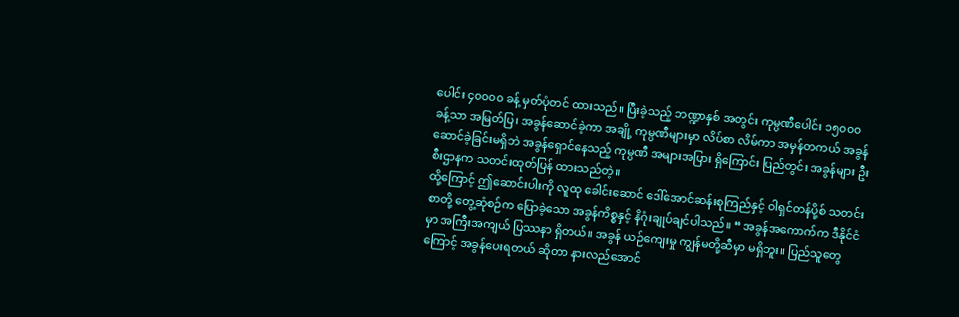ပေါင်း ၄၀၀၀၀ ခန့် မှတ်ပုံတင် ထားသည်။ ပြီးခဲ့သည့် ဘဏ္ဍာနှစ် အတွင်း ကုမ္ပဏီပေါင်း ၁၅၀၀၀ ခန့်သာ အမြတ်ပြ၊ အခွန်ဆောင်ခဲ့ကာ အချို့ ကုမ္ပဏီများမှာ လိပ်စာ လိမ်ကာ အမှန်တကယ် အခွန်ဆောင်ခဲ့ခြင်းမရှိဘဲ အခွန်ရှောင်နေသည့် ကုမ္ပဏီ အများအပြား ရှိကြောင်း ပြည်တွင်း အခွန်များ ဦးစီးဌာနက သတင်းထုတ်ပြန် ထားသည်တဲ့။
ထို့ကြောင့် ဤဆောင်းပါးကို လူထု ခေါင်းဆောင် ဒေါ်အောင်ဆန်းစုကြည်နှင့် ဝါရှင်တန်ပို့စ် သတင်းစာတို့ တွေ့ဆုံစဉ်က ပြောခဲ့သော အခွန်ကိစ္စနှင့် နိဂုံးချုပ်ချင်ပါသည်။ “ အခွန်အကောက်က ဒီနိုင်ငံမှာ အကြီးအကျယ် ပြဿနာ ရှိတယ်။ အခွန် ယဉ်ကျေးမှု ကျွန်မတို့ဆီမှာ မရှိဘူး။ ပြည်သူတွေကြောင့် အခွန်ပေးရတယ် ဆိုတာ နားလည်အောင်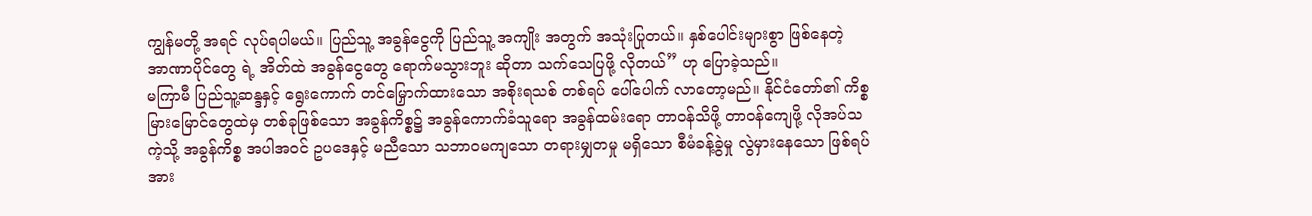ကျွန်မတို့ အရင် လုပ်ရပါမယ်။ ပြည်သူ့ အခွန်ငွေကို ပြည်သူ့ အကျိုး အတွက် အသုံးပြုတယ်။ နှစ်ပေါင်းများစွာ ဖြစ်နေတဲ့ အာဏာပိုင်တွေ ရဲ့ အိတ်ထဲ အခွန်ငွေတွေ ရောက်မသွားဘူး ဆိုတာ သက်သေပြဖို့ လိုတယ်” ဟု ပြောခဲ့သည်။
မကြာမီ ပြည်သူ့ဆန္ဒနှင့် ရွေးကောက် တင်မြှောက်ထားသော အစိုးရသစ် တစ်ရပ် ပေါ်ပေါက် လာတော့မည်။ နိုင်ငံတော်၏ ကိစ္စ မြားမြောင်တွေထဲမှ တစ်ခုဖြစ်သော အခွန်ကိစ္စ၌ အခွန်ကောက်ခံသူရော အခွန်ထမ်းရော တာဝန်သိဖို့ တာဝန်ကျေဖို့ လိုအပ်သကဲ့သို့ အခွန်ကိစ္စ အပါအဝင် ဥပဒေနှင့် မညီသော သဘာဝမကျသော တရားမျှတမှု မရှိသော စီမံခန့်ခွဲမှု လွဲမှားနေသော ဖြစ်ရပ်အား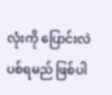လုံးကို ပြောင်းလဲပစ်ရမည် ဖြစ်ပါ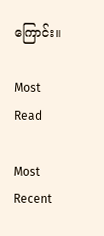ကြောင်း။

Most Read

Most Recent